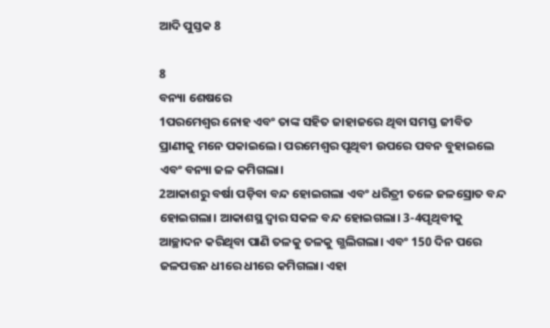ଆଦି ପୁସ୍ତକ 8

8
ବନ୍ୟା ଶେଷରେ
1ପରମେଶ୍ୱର ନୋହ ଏବଂ ତାଙ୍କ ସହିତ ଜାହାଜରେ ଥିବା ସମସ୍ତ ଜୀବିତ ପ୍ରାଣୀକୁ ମନେ ପକାଇଲେ। ପରମେଶ୍ୱର ପୃଥିବୀ ଉପରେ ପବନ ବୁହାଇଲେ ଏବଂ ବନ୍ୟା ଜଳ କମିଗଲା।
2ଆକାଶରୁ ବର୍ଷା ପଡ଼ିବା ବନ୍ଦ ହୋଇଗଲା ଏବଂ ଧରିତ୍ରୀ ତଳେ ଜଳସ୍ରୋତ ବନ୍ଦ ହୋଇଗଲା। ଆକାଶସ୍ଥ ଦ୍ୱାର ସକଳ ବନ୍ଦ ହୋଇଗଲା। 3-4ପୃଥିବୀକୁ ଆଚ୍ଛାଦନ କରିଥିବା ପାଣି ତଳକୁ ତଳକୁ ଗ୍ଭଲିଗଲା। ଏବଂ 150 ଦିନ ପରେ ଜଳପତ୍ତନ ଧୀରେ ଧୀରେ କମିଗଲା। ଏହା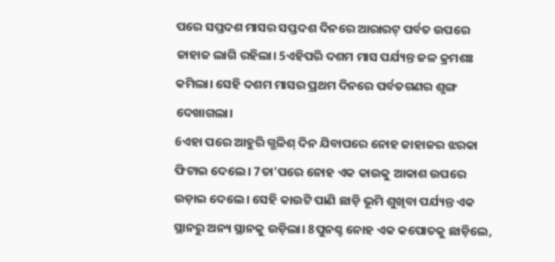ପରେ ସପ୍ତଦଶ ମାସର ସପ୍ତଦଶ ଦିନରେ ଆରାରଟ୍ ପର୍ବତ ଉପରେ ଜାହାଜ ଲାଗି ରହିଲା। 5ଏହିପରି ଦଶମ ମାସ ପର୍ଯ୍ୟନ୍ତ ଜଳ କ୍ରମଶଃ କମିଲା। ସେହି ଦଶମ ମାସର ପ୍ରଥମ ଦିନରେ ପର୍ବତଗଣର ଶୃଙ୍ଗ ଦେଖାଗଲା।
6ଏହା ପରେ ଆହୁରି ଗ୍ଭଳିଶ୍ ଦିନ ଯିବାପରେ ନୋହ ଜାହାଜର ଝରକା ଫିଟାଇ ଦେଲେ। 7ତା'ପରେ ନୋହ ଏକ କାଉକୁ ଆକାଶ ଉପରେ ଉଡ଼ାଇ ଦେଲେ। ସେହି କାଉଟି ପାଣି ଛାଡ଼ି ଭୂମି ଶୁଖିବା ପର୍ଯ୍ୟନ୍ତ ଏକ ସ୍ଥାନରୁ ଅନ୍ୟ ସ୍ଥାନକୁ ଉଡ଼ିଲା। 8ପୁନଶ୍ଚ ନୋହ ଏକ କପୋତକୁ ଛାଡ଼ିଲେ,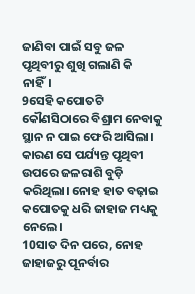ଜାଣିବା ପାଇଁ ସବୁ ଜଳ ପୃଥିବୀରୁ ଶୁଖି ଗଲାଣି କି ନାହିଁ।
9ସେହି କପୋତଟି କୌଣସିଠାରେ ବିଶ୍ରାମ ନେବାକୁ ସ୍ଥାନ ନ ପାଇ ଫେରି ଆସିଲା। କାରଣ ସେ ପର୍ଯ୍ୟନ୍ତ ପୃଥିବୀ ଉପରେ ଜଳରାଶି ବୁଡ଼ି କରିଥିଲା। ନୋହ ହାତ ବଢ଼ାଇ କପୋତକୁ ଧରି ଜାହାଜ ମଧ୍ୟକୁ ନେଲେ।
10ସାତ ଦିନ ପରେ, ନୋହ ଜାହାଜରୁ ପୂନର୍ବାର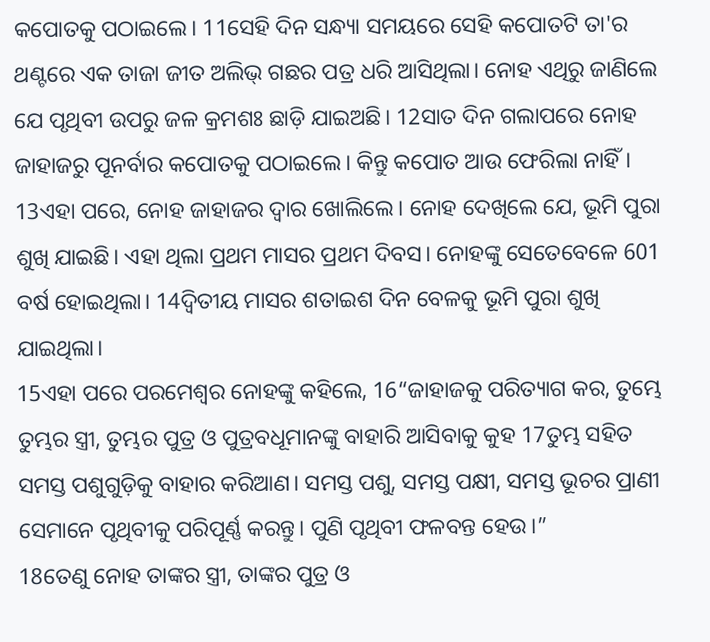କପୋତକୁ ପଠାଇଲେ। 11ସେହି ଦିନ ସନ୍ଧ୍ୟା ସମୟରେ ସେହି କପୋତଟି ତା'ର ଥଣ୍ଟରେ ଏକ ତାଜା ଜୀତ ଅଲିଭ୍ ଗଛର ପତ୍ର ଧରି ଆସିଥିଲା। ନୋହ ଏଥିରୁ ଜାଣିଲେ ଯେ ପୃଥିବୀ ଉପରୁ ଜଳ କ୍ରମଶଃ ଛାଡ଼ି ଯାଇଅଛି। 12ସାତ ଦିନ ଗଲାପରେ ନୋହ ଜାହାଜରୁ ପୂନର୍ବାର କପୋତକୁ ପଠାଇଲେ। କିନ୍ତୁ କପୋତ ଆଉ ଫେରିଲା ନାହିଁ।
13ଏହା ପରେ, ନୋହ ଜାହାଜର ଦ୍ୱାର ଖୋଲିଲେ। ନୋହ ଦେଖିଲେ ଯେ, ଭୂମି ପୁରା ଶୁଖି ଯାଇଛି। ଏହା ଥିଲା ପ୍ରଥମ ମାସର ପ୍ରଥମ ଦିବସ। ନୋହଙ୍କୁ ସେତେବେଳେ 601 ବର୍ଷ ହୋଇଥିଲା। 14ଦ୍ୱିତୀୟ ମାସର ଶତାଇଶ ଦିନ ବେଳକୁ ଭୂମି ପୁରା ଶୁଖି ଯାଇଥିଲା।
15ଏହା ପରେ ପରମେଶ୍ୱର ନୋହଙ୍କୁ କହିଲେ, 16“ଜାହାଜକୁ ପରିତ୍ୟାଗ କର, ତୁମ୍ଭେ ତୁମ୍ଭର ସ୍ତ୍ରୀ, ତୁମ୍ଭର ପୁତ୍ର ଓ ପୁତ୍ରବଧୂମାନଙ୍କୁ ବାହାରି ଆସିବାକୁ କୁହ 17ତୁମ୍ଭ ସହିତ ସମସ୍ତ ପଶୁଗୁଡ଼ିକୁ ବାହାର କରିଆଣ। ସମସ୍ତ ପଶୁ, ସମସ୍ତ ପକ୍ଷୀ, ସମସ୍ତ ଭୂଚର ପ୍ରାଣୀ ସେମାନେ ପୃଥିବୀକୁ ପରିପୂର୍ଣ୍ଣ କରନ୍ତୁ। ପୁଣି ପୃଥିବୀ ଫଳବନ୍ତ ହେଉ।”
18ତେଣୁ ନୋହ ତାଙ୍କର ସ୍ତ୍ରୀ, ତାଙ୍କର ପୁତ୍ର ଓ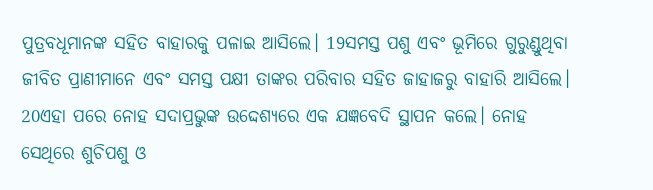ପୁତ୍ରବଧୂମାନଙ୍କ ସହିତ ବାହାରକୁ ପଳାଇ ଆସିଲେ। 19ସମସ୍ତ ପଶୁ ଏବଂ ଭୂମିରେ ଗୁରୁଣ୍ଡୁଥିବା ଜୀବିତ ପ୍ରାଣୀମାନେ ଏବଂ ସମସ୍ତ ପକ୍ଷୀ ତାଙ୍କର ପରିବାର ସହିତ ଜାହାଜରୁ ବାହାରି ଆସିଲେ।
20ଏହା ପରେ ନୋହ ସଦାପ୍ରଭୁଙ୍କ ଉଦ୍ଦେଶ୍ୟରେ ଏକ ଯଜ୍ଞବେଦି ସ୍ଥାପନ କଲେ। ନୋହ ସେଥିରେ ଶୁଚିପଶୁ ଓ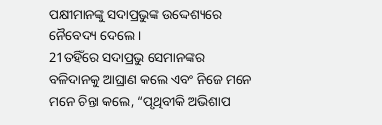ପକ୍ଷୀମାନଙ୍କୁ ସଦାପ୍ରଭୁଙ୍କ ଉଦ୍ଦେଶ୍ୟରେ ନୈବେଦ୍ୟ ଦେଲେ।
21ତହିଁରେ ସଦାପ୍ରଭୁ ସେମାନଙ୍କର ବଳିଦାନକୁ ଆଘ୍ରାଣ କଲେ ଏବଂ ନିଜେ ମନେ ମନେ ଚିନ୍ତା କଲେ, “ପୃଥିବୀକି ଅଭିଶାପ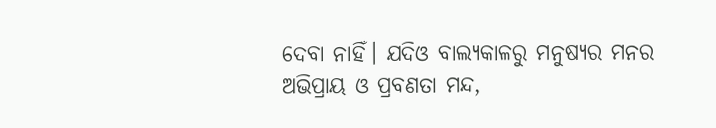ଦେବା ନାହିଁ। ଯଦିଓ ବାଲ୍ୟକାଳରୁ ମନୁଷ୍ୟର ମନର ଅଭିପ୍ରାୟ ଓ ପ୍ରବଣତା ମନ୍ଦ,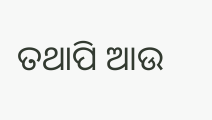ତଥାପି ଆଉ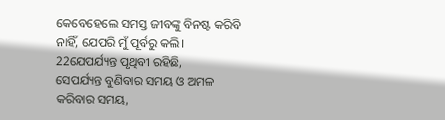କେବେହେଲେ ସମସ୍ତ ଜୀବଙ୍କୁ ବିନଷ୍ଟ କରିବି ନାହିଁ, ଯେପରି ମୁଁ ପୂର୍ବରୁ କଲି।
22ଯେପର୍ଯ୍ୟନ୍ତ ପୃଥିବୀ ରହିଛି,
ସେପର୍ଯ୍ୟନ୍ତ ବୁଣିବାର ସମୟ ଓ ଅମଳ କରିବାର ସମୟ,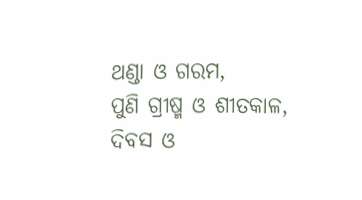ଥଣ୍ଡା ଓ ଗରମ,
ପୁଣି ଗ୍ରୀଷ୍ମ ଓ ଶୀତକାଳ,
ଦିବସ ଓ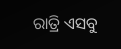ରାତ୍ରି ଏସବୁ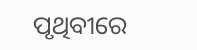ପୃଥିବୀରେ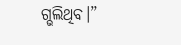ଗ୍ଭଲିଥିବ।”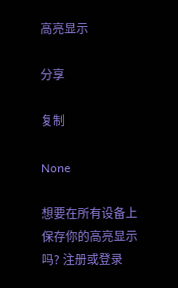高亮显示

分享

复制

None

想要在所有设备上保存你的高亮显示吗? 注册或登录